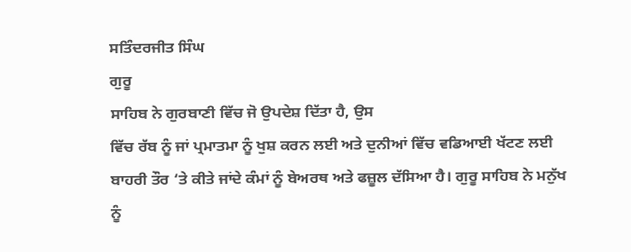ਸਤਿੰਦਰਜੀਤ ਸਿੰਘ
ਗੁਰੂ
ਸਾਹਿਬ ਨੇ ਗੁਰਬਾਣੀ ਵਿੱਚ ਜੋ ਉਪਦੇਸ਼ ਦਿੱਤਾ ਹੈ, ਉਸ
ਵਿੱਚ ਰੱਬ ਨੂੰ ਜਾਂ ਪ੍ਰਮਾਤਮਾ ਨੂੰ ਖੁਸ਼ ਕਰਨ ਲਈ ਅਤੇ ਦੁਨੀਆਂ ਵਿੱਚ ਵਡਿਆਈ ਖੱਟਣ ਲਈ
ਬਾਹਰੀ ਤੌਰ ‘ਤੇ ਕੀਤੇ ਜਾਂਦੇ ਕੰਮਾਂ ਨੂੰ ਬੇਅਰਥ ਅਤੇ ਫਜ਼ੂਲ ਦੱਸਿਆ ਹੈ। ਗੁਰੂ ਸਾਹਿਬ ਨੇ ਮਨੁੱਖ
ਨੂੰ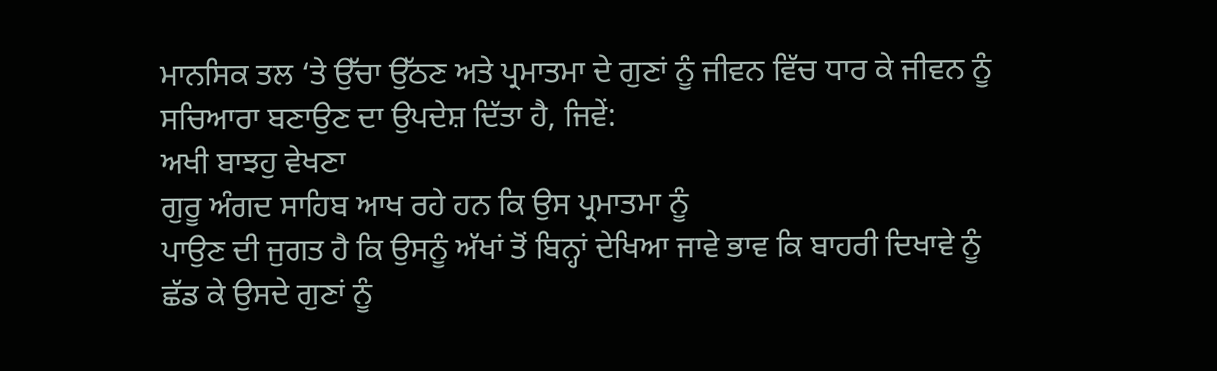ਮਾਨਸਿਕ ਤਲ ‘ਤੇ ਉੱਚਾ ਉੱਠਣ ਅਤੇ ਪ੍ਰਮਾਤਮਾ ਦੇ ਗੁਣਾਂ ਨੂੰ ਜੀਵਨ ਵਿੱਚ ਧਾਰ ਕੇ ਜੀਵਨ ਨੂੰ
ਸਚਿਆਰਾ ਬਣਾਉਣ ਦਾ ਉਪਦੇਸ਼ ਦਿੱਤਾ ਹੈ, ਜਿਵੇਂ:
ਅਖੀ ਬਾਝਹੁ ਵੇਖਣਾ
ਗੁਰੂ ਅੰਗਦ ਸਾਹਿਬ ਆਖ ਰਹੇ ਹਨ ਕਿ ਉਸ ਪ੍ਰਮਾਤਮਾ ਨੂੰ
ਪਾਉਣ ਦੀ ਜੁਗਤ ਹੈ ਕਿ ਉਸਨੂੰ ਅੱਖਾਂ ਤੋਂ ਬਿਨ੍ਹਾਂ ਦੇਖਿਆ ਜਾਵੇ ਭਾਵ ਕਿ ਬਾਹਰੀ ਦਿਖਾਵੇ ਨੂੰ
ਛੱਡ ਕੇ ਉਸਦੇ ਗੁਣਾਂ ਨੂੰ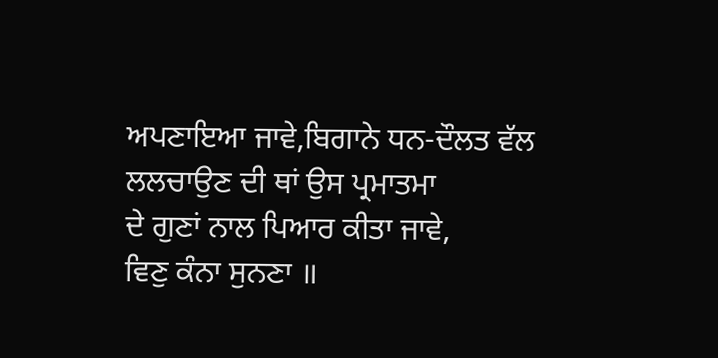ਅਪਣਾਇਆ ਜਾਵੇ,ਬਿਗਾਨੇ ਧਨ-ਦੌਲਤ ਵੱਲ ਲਲਚਾਉਣ ਦੀ ਥਾਂ ਉਸ ਪ੍ਰਮਾਤਮਾ
ਦੇ ਗੁਣਾਂ ਨਾਲ ਪਿਆਰ ਕੀਤਾ ਜਾਵੇ,
ਵਿਣੁ ਕੰਨਾ ਸੁਨਣਾ ॥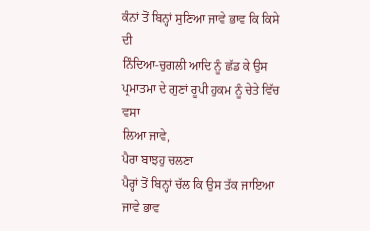ਕੰਨਾਂ ਤੋਂ ਬਿਨ੍ਹਾਂ ਸੁਣਿਆ ਜਾਵੇ ਭਾਵ ਕਿ ਕਿਸੇ ਦੀ
ਨਿੰਦਿਆ-ਚੁਗਲੀ ਆਦਿ ਨੂੰ ਛੱਡ ਕੇ ਉਸ ਪ੍ਰਮਾਤਮਾ ਦੇ ਗੁਣਾਂ ਰੂਪੀ ਹੁਕਮ ਨੂੰ ਚੇਤੇ ਵਿੱਚ ਵਸਾ
ਲਿਆ ਜਾਵੇ,
ਪੈਰਾ ਬਾਝਹੁ ਚਲਣਾ
ਪੈਰ੍ਹਾਂ ਤੋਂ ਬਿਨ੍ਹਾਂ ਚੱਲ ਕਿ ਉਸ ਤੱਕ ਜਾਇਆ ਜਾਵੇ ਭਾਵ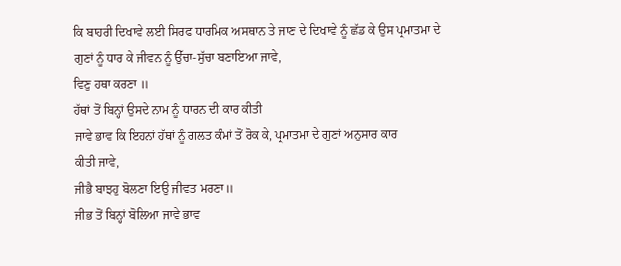ਕਿ ਬਾਹਰੀ ਦਿਖਾਵੇ ਲਈ ਸਿਰਫ ਧਾਰਮਿਕ ਅਸਥਾਨ ਤੇ ਜਾਣ ਦੇ ਦਿਖਾਵੇ ਨੂੰ ਛੱਡ ਕੇ ਉਸ ਪ੍ਰਮਾਤਮਾ ਦੇ
ਗੁਣਾਂ ਨੂੰ ਧਾਰ ਕੇ ਜੀਵਨ ਨੂੰ ਉੱਚਾ-ਸੁੱਚਾ ਬਣਾਇਆ ਜਾਵੇ,
ਵਿਣੁ ਹਥਾ ਕਰਣਾ ॥
ਹੱਥਾਂ ਤੋਂ ਬਿਨ੍ਹਾਂ ਉਸਦੇ ਨਾਮ ਨੂੰ ਧਾਰਨ ਦੀ ਕਾਰ ਕੀਤੀ
ਜਾਵੇ ਭਾਵ ਕਿ ਇਹਨਾਂ ਹੱਥਾਂ ਨੂੰ ਗਲਤ ਕੰਮਾਂ ਤੋਂ ਰੋਕ ਕੇ, ਪ੍ਰਮਾਤਮਾ ਦੇ ਗੁਣਾਂ ਅਨੁਸਾਰ ਕਾਰ
ਕੀਤੀ ਜਾਵੇ,
ਜੀਭੈ ਬਾਝਹੁ ਬੋਲਣਾ ਇਉ ਜੀਵਤ ਮਰਣਾ॥
ਜੀਭ ਤੋਂ ਬਿਨ੍ਹਾਂ ਬੋਲਿਆ ਜਾਵੇ ਭਾਵ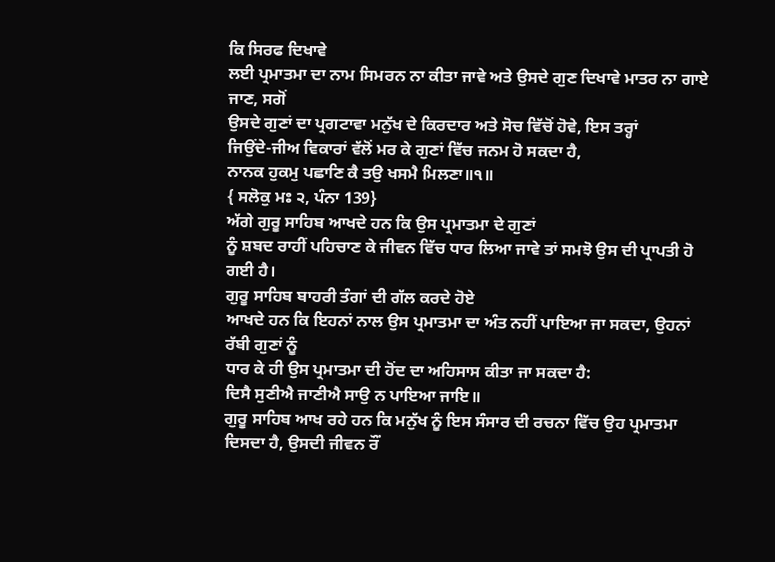ਕਿ ਸਿਰਫ ਦਿਖਾਵੇ
ਲਈ ਪ੍ਰਮਾਤਮਾ ਦਾ ਨਾਮ ਸਿਮਰਨ ਨਾ ਕੀਤਾ ਜਾਵੇ ਅਤੇ ਉਸਦੇ ਗੁਣ ਦਿਖਾਵੇ ਮਾਤਰ ਨਾ ਗਾਏ ਜਾਣ, ਸਗੋਂ
ਉਸਦੇ ਗੁਣਾਂ ਦਾ ਪ੍ਰਗਟਾਵਾ ਮਨੁੱਖ ਦੇ ਕਿਰਦਾਰ ਅਤੇ ਸੋਚ ਵਿੱਚੋਂ ਹੋਵੇ, ਇਸ ਤਰ੍ਹਾਂ
ਜਿਉਂਦੇ-ਜੀਅ ਵਿਕਾਰਾਂ ਵੱਲੋਂ ਮਰ ਕੇ ਗੁਣਾਂ ਵਿੱਚ ਜਨਮ ਹੋ ਸਕਦਾ ਹੈ,
ਨਾਨਕ ਹੁਕਮੁ ਪਛਾਣਿ ਕੈ ਤਉ ਖਸਮੈ ਮਿਲਣਾ॥੧॥
{ ਸਲੋਕੁ ਮਃ ੨, ਪੰਨਾ 139}
ਅੱਗੇ ਗੁਰੂ ਸਾਹਿਬ ਆਖਦੇ ਹਨ ਕਿ ਉਸ ਪ੍ਰਮਾਤਮਾ ਦੇ ਗੁਣਾਂ
ਨੂੰ ਸ਼ਬਦ ਰਾਹੀਂ ਪਹਿਚਾਣ ਕੇ ਜੀਵਨ ਵਿੱਚ ਧਾਰ ਲਿਆ ਜਾਵੇ ਤਾਂ ਸਮਝੋ ਉਸ ਦੀ ਪ੍ਰਾਪਤੀ ਹੋ ਗਈ ਹੈ।
ਗੁਰੂ ਸਾਹਿਬ ਬਾਹਰੀ ਤੰਗਾਂ ਦੀ ਗੱਲ ਕਰਦੇ ਹੋਏ
ਆਖਦੇ ਹਨ ਕਿ ਇਹਨਾਂ ਨਾਲ ਉਸ ਪ੍ਰਮਾਤਮਾ ਦਾ ਅੰਤ ਨਹੀਂ ਪਾਇਆ ਜਾ ਸਕਦਾ, ਉਹਨਾਂ ਰੱਬੀ ਗੁਣਾਂ ਨੂੰ
ਧਾਰ ਕੇ ਹੀ ਉਸ ਪ੍ਰਮਾਤਮਾ ਦੀ ਹੋਂਦ ਦਾ ਅਹਿਸਾਸ ਕੀਤਾ ਜਾ ਸਕਦਾ ਹੈ:
ਦਿਸੈ ਸੁਣੀਐ ਜਾਣੀਐ ਸਾਉ ਨ ਪਾਇਆ ਜਾਇ॥
ਗੁਰੂ ਸਾਹਿਬ ਆਖ ਰਹੇ ਹਨ ਕਿ ਮਨੁੱਖ ਨੂੰ ਇਸ ਸੰਸਾਰ ਦੀ ਰਚਨਾ ਵਿੱਚ ਉਹ ਪ੍ਰਮਾਤਮਾ
ਦਿਸਦਾ ਹੈ, ਉਸਦੀ ਜੀਵਨ ਰੌਂ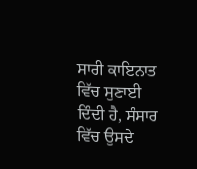ਸਾਰੀ ਕਾਇਨਾਤ ਵਿੱਚ ਸੁਣਾਈ ਦਿੰਦੀ ਹੈ, ਸੰਸਾਰ ਵਿੱਚ ਉਸਦੇ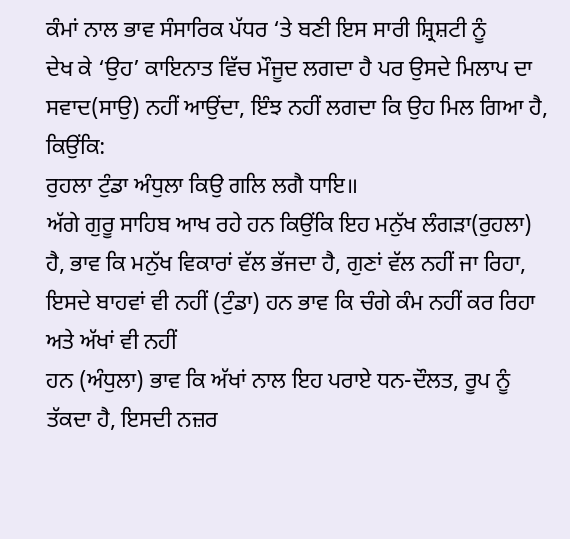ਕੰਮਾਂ ਨਾਲ ਭਾਵ ਸੰਸਾਰਿਕ ਪੱਧਰ ‘ਤੇ ਬਣੀ ਇਸ ਸਾਰੀ ਸ਼੍ਰਿਸ਼ਟੀ ਨੂੰ
ਦੇਖ ਕੇ ‘ਉਹ’ ਕਾਇਨਾਤ ਵਿੱਚ ਮੌਜੂਦ ਲਗਦਾ ਹੈ ਪਰ ਉਸਦੇ ਮਿਲਾਪ ਦਾ ਸਵਾਦ(ਸਾਉ) ਨਹੀਂ ਆਉਂਦਾ, ਇੰਝ ਨਹੀਂ ਲਗਦਾ ਕਿ ਉਹ ਮਿਲ ਗਿਆ ਹੈ, ਕਿਉਂਕਿ:
ਰੁਹਲਾ ਟੁੰਡਾ ਅੰਧੁਲਾ ਕਿਉ ਗਲਿ ਲਗੈ ਧਾਇ॥
ਅੱਗੇ ਗੁਰੂ ਸਾਹਿਬ ਆਖ ਰਹੇ ਹਨ ਕਿਉਂਕਿ ਇਹ ਮਨੁੱਖ ਲੰਗੜਾ(ਰੁਹਲਾ) ਹੈ, ਭਾਵ ਕਿ ਮਨੁੱਖ ਵਿਕਾਰਾਂ ਵੱਲ ਭੱਜਦਾ ਹੈ, ਗੁਣਾਂ ਵੱਲ ਨਹੀਂ ਜਾ ਰਿਹਾ, ਇਸਦੇ ਬਾਹਵਾਂ ਵੀ ਨਹੀਂ (ਟੁੰਡਾ) ਹਨ ਭਾਵ ਕਿ ਚੰਗੇ ਕੰਮ ਨਹੀਂ ਕਰ ਰਿਹਾ ਅਤੇ ਅੱਖਾਂ ਵੀ ਨਹੀਂ
ਹਨ (ਅੰਧੁਲਾ) ਭਾਵ ਕਿ ਅੱਖਾਂ ਨਾਲ ਇਹ ਪਰਾਏ ਧਨ-ਦੌਲਤ, ਰੂਪ ਨੂੰ
ਤੱਕਦਾ ਹੈ, ਇਸਦੀ ਨਜ਼ਰ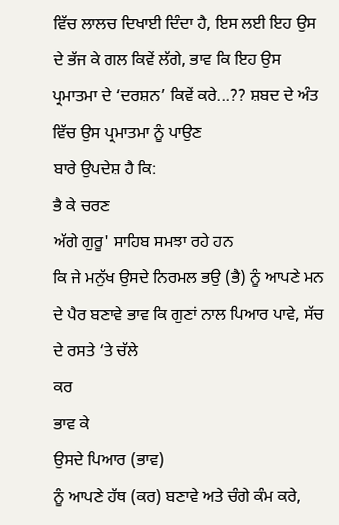ਵਿੱਚ ਲਾਲਚ ਦਿਖਾਈ ਦਿੰਦਾ ਹੈ, ਇਸ ਲਈ ਇਹ ਉਸ ਦੇ ਭੱਜ ਕੇ ਗਲ ਕਿਵੇਂ ਲੱਗੇ, ਭਾਵ ਕਿ ਇਹ ਉਸ ਪ੍ਰਮਾਤਮਾ ਦੇ ‘ਦਰਸ਼ਨ’ ਕਿਵੇਂ ਕਰੇ...?? ਸ਼ਬਦ ਦੇ ਅੰਤ ਵਿੱਚ ਉਸ ਪ੍ਰਮਾਤਮਾ ਨੂੰ ਪਾਉਣ
ਬਾਰੇ ਉਪਦੇਸ਼ ਹੈ ਕਿ:
ਭੈ ਕੇ ਚਰਣ
ਅੱਗੇ ਗੁਰੂ' ਸਾਹਿਬ ਸਮਝਾ ਰਹੇ ਹਨ
ਕਿ ਜੇ ਮਨੁੱਖ ਉਸਦੇ ਨਿਰਮਲ ਭਉ (ਭੈ) ਨੂੰ ਆਪਣੇ ਮਨ ਦੇ ਪੈਰ ਬਣਾਵੇ ਭਾਵ ਕਿ ਗੁਣਾਂ ਨਾਲ ਪਿਆਰ ਪਾਵੇ, ਸੱਚ ਦੇ ਰਸਤੇ ‘ਤੇ ਚੱਲੇ
ਕਰ
ਭਾਵ ਕੇ
ਉਸਦੇ ਪਿਆਰ (ਭਾਵ)
ਨੂੰ ਆਪਣੇ ਹੱਥ (ਕਰ) ਬਣਾਵੇ ਅਤੇ ਚੰਗੇ ਕੰਮ ਕਰੇ,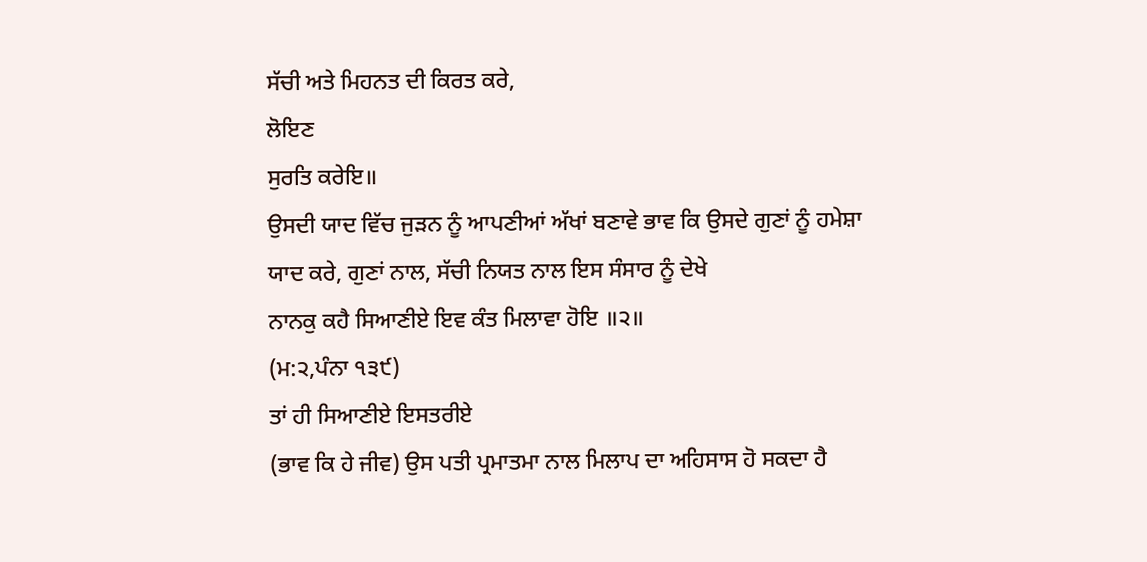ਸੱਚੀ ਅਤੇ ਮਿਹਨਤ ਦੀ ਕਿਰਤ ਕਰੇ,
ਲੋਇਣ
ਸੁਰਤਿ ਕਰੇਇ॥
ਉਸਦੀ ਯਾਦ ਵਿੱਚ ਜੁੜਨ ਨੂੰ ਆਪਣੀਆਂ ਅੱਖਾਂ ਬਣਾਵੇ ਭਾਵ ਕਿ ਉਸਦੇ ਗੁਣਾਂ ਨੂੰ ਹਮੇਸ਼ਾ
ਯਾਦ ਕਰੇ, ਗੁਣਾਂ ਨਾਲ, ਸੱਚੀ ਨਿਯਤ ਨਾਲ ਇਸ ਸੰਸਾਰ ਨੂੰ ਦੇਖੇ
ਨਾਨਕੁ ਕਹੈ ਸਿਆਣੀਏ ਇਵ ਕੰਤ ਮਿਲਾਵਾ ਹੋਇ ॥੨॥
(ਮ:੨,ਪੰਨਾ ੧੩੯)
ਤਾਂ ਹੀ ਸਿਆਣੀਏ ਇਸਤਰੀਏ
(ਭਾਵ ਕਿ ਹੇ ਜੀਵ) ਉਸ ਪਤੀ ਪ੍ਰਮਾਤਮਾ ਨਾਲ ਮਿਲਾਪ ਦਾ ਅਹਿਸਾਸ ਹੋ ਸਕਦਾ ਹੈ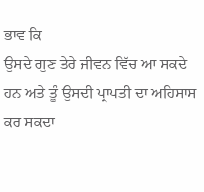ਭਾਵ ਕਿ
ਉਸਦੇ ਗੁਣ ਤੇਰੇ ਜੀਵਨ ਵਿੱਚ ਆ ਸਕਦੇ ਹਨ ਅਤੇ ਤੂੰ ਉਸਦੀ ਪ੍ਰਾਪਤੀ ਦਾ ਅਹਿਸਾਸ ਕਰ ਸਕਦਾ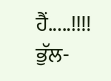ਹੈਂ.....!!!!
ਭੁੱਲ-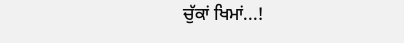ਚੁੱਕਾਂ ਖਿਮਾਂ...!